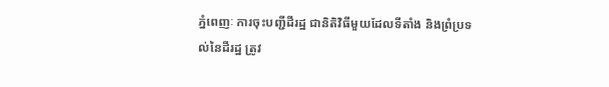ភ្នំពេញៈ ការចុះបញ្ជីដីរដ្ឋ ជានិតិវិធីមួយដែលទីតាំង និងព្រំប្រទល់នៃដីរដ្ឋ ត្រូវ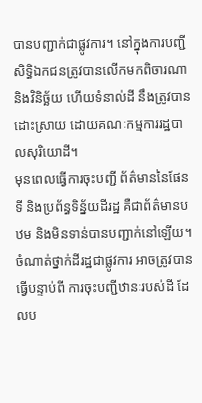បានបញ្ជាក់ជាផ្លូវការ។ នៅក្នុងការបញ្ជី សិទ្ធិឯកជនត្រូវបានលើកមកពិចារណា និងវិនិច្ឆ័យ ហើយទំនាល់ដី នឹងត្រូវបានដោះស្រាយ ដោយគណៈកម្មការរដ្ឋបាលសុរិយោដី។
មុនពេលធ្វើការចុះបញ្ជី ព័ត៌មាននៃផែនទី និងប្រព័ន្ធទិន្ន័យដីរដ្ឋ គឺជាព័ត៌មានបឋម និងមិនទាន់បានបញ្ជាក់នៅឡើយ។ ចំណាត់ថ្នាក់ដីរដ្ឋជាផ្លូវការ អាចត្រូវបានធ្វើបន្ទាប់ពី ការចុះបញ្ជីឋានៈរបស់ដី ដែលប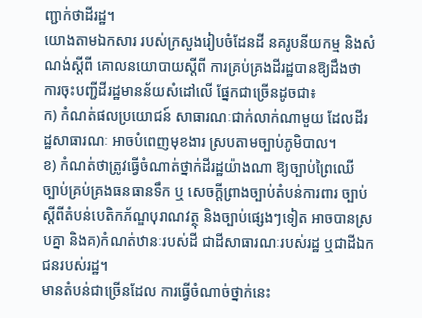ញ្ជាក់ថាដីរដ្ឋ។
យោងតាមឯកសារ របស់ក្រសួងរៀបចំដែនដី នគរូបនីយកម្ម និងសំណង់ស្តីពី គោលនយោបាយស្តីពី ការគ្រប់គ្រងដីរដ្ឋបានឱ្យដឹងថា ការចុះបញ្ជីដីរដ្ឋមានន័យសំដៅលើ ផ្នែកជាច្រើនដូចជា៖
ក) កំណត់ផលប្រយោជន៍ សាធារណៈជាក់លាក់ណាមួយ ដែលដីរដ្ឋសាធារណៈ អាចបំពេញមុខងារ ស្របតាមច្បាប់ភូមិបាល។
ខ) កំណត់ថាត្រូវធ្វើចំណាត់ថ្នាក់ដីរដ្ឋយ៉ាងណា ឱ្យច្បាប់ព្រៃឈើ ច្បាប់គ្រប់គ្រងធនធានទឹក ឬ សេចក្តីព្រាងច្បាប់តំបន់ការពារ ច្បាប់ស្តីពីតំបន់បេតិកភ័ណ្ឌបុរាណវត្ថុ និងច្បាប់ផ្សេងៗទៀត អាចបានស្របគ្នា និងគ)កំណត់ឋានៈរបស់ដី ជាដីសាធារណៈរបស់រដ្ឋ ឬជាដីឯកជនរបស់រដ្ឋ។
មានតំបន់ជាច្រើនដែល ការធ្វើចំណាច់ថ្នាក់នេះ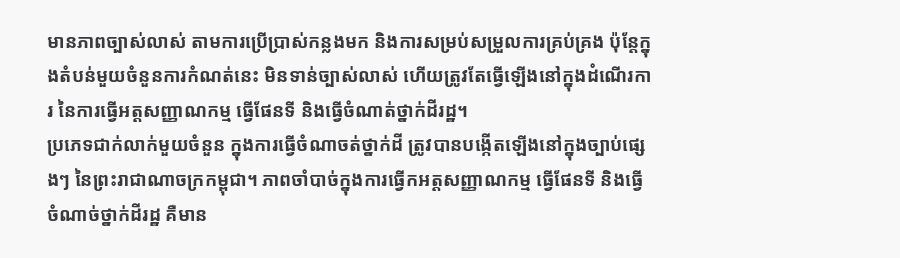មានភាពច្បាស់លាស់ តាមការប្រើប្រាស់កន្លងមក និងការសម្រប់សម្រួលការគ្រប់គ្រង ប៉ុន្តែក្នុងតំបន់មួយចំនួនការកំណត់នេះ មិនទាន់ច្បាស់លាស់ ហើយត្រូវតែធ្វើឡើងនៅក្នុងដំណើរការ នៃការធ្វើអត្តសញ្ញាណកម្ម ធ្វើផែនទី និងធ្វើចំណាត់ថ្នាក់ដីរដ្ឋ។
ប្រភេទជាក់លាក់មួយចំនួន ក្នុងការធ្វើចំណាចត់ថ្នាក់ដី ត្រូវបានបង្កើតឡើងនៅក្នុងច្បាប់ផ្សេងៗ នៃព្រះរាជាណាចក្រកម្ពុជា។ ភាពចាំបាច់ក្នុងការធ្វើកអត្តសញ្ញាណកម្ម ធ្វើផែនទី និងធ្វើចំណាច់ថ្នាក់ដីរដ្ឋ គឺមាន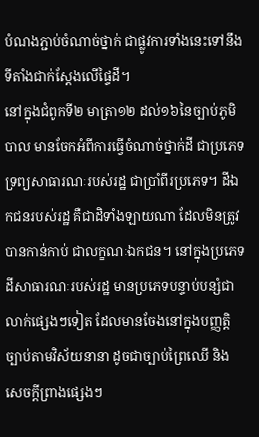បំណងភ្ជាប់ចំណាច់ថ្នាក់ ជាផ្លូវការទាំងនេះទៅនឹង ទីតាំងជាក់ស្តែងលើផ្ទៃដី។
នៅក្នុងជំពូកទី២ មាត្រា១២ ដល់១៦នៃច្បាប់ភូមិបាល មានចែកអំពីការធ្វើចំណាច់ថ្នាក់ដី ជាប្រភេទទ្រព្យសាធារណៈរបស់រដ្ឋ ជាប្រាំពីរប្រភេទ។ ដីឯកជនរបស់រដ្ឋ គឺជាដិទាំងឡាយណា ដែលមិនត្រូវបានកាន់កាប់ ជាលក្ខណៈឯកជន។ នៅក្នុងប្រភេទដីសាធារណៈរបស់រដ្ឋ មានប្រភេទបន្ទាប់បន្សំជាលាក់ផ្សេងៗទៀត ដែលមានចែងនៅក្នុងបញ្ញត្តិច្បាប់តាមវិស័យនានា ដូចជាច្បាប់ព្រៃឈើ និងសេចក្តីព្រាងផ្សេងៗ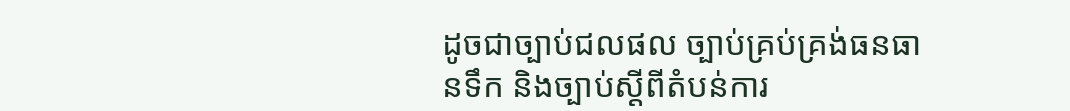ដូចជាច្បាប់ជលផល ច្បាប់គ្រប់គ្រង់ធនធានទឹក និងច្បាប់ស្តីពីតំបន់ការ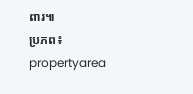ពារ៕
ប្រភព៖ propertyarea